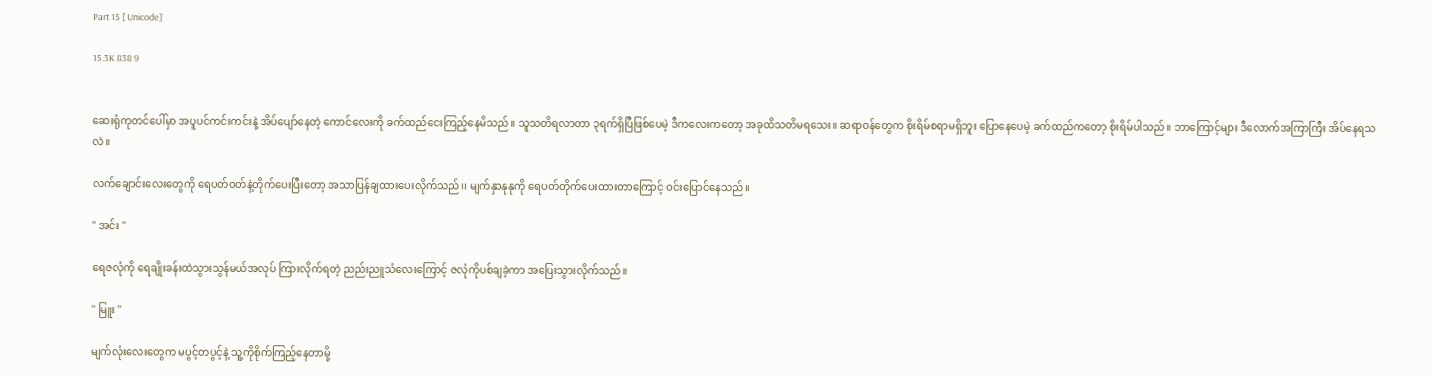Part 15 [ Unicode]

15.3K 838 9


ဆေးရုံကုတင်ပေါ်မှာ အပူပင်ကင်းကင်းနဲ့ အိပ်ပျော်နေတဲ့ ကောင်လေးကို ခက်ထည်ငေးကြည့်နေမိသည်။ သူသတိရလာတာ ၃ရက်ရှိပြီဖြစ်ပေမဲ့ ဒီကလေးကတော့ အခုထိသတိမရသေး။ ဆရာဝန်တွေက စိုးရိမ်စရာမရှိဘူး ပြောနေပေမဲ့ ခက်ထည်ကတော့ စိုးရိမ်ပါသည်။ ဘာကြောင့်များ ဒီလောက်အကြာကြီး အိပ်နေရသလဲ။

လက်ချောင်းလေးတွေကို ရေပတ်ဝတ်နဲ့တိုက်ပေးပြီးတော့ အသာပြန်ချထားပေးလိုက်သည်၊၊ မျက်နှာနုနုကို ရေပတ်တိုက်ပေးထားတာကြောင့် ဝင်းပြောင်နေသည်။

'' အင်း ''

ရေဇလုံကို ရေချိုးခန်းထဲသွားသွန်မယ်အလုပ် ကြားလိုက်ရတဲ့ ညည်းညူသံလေးကြောင့် ဇလုံကိုပစ်ချခဲ့ကာ အပြေးသွားလိုက်သည်။

'' မြူး ''

မျက်လုံးလေးတွေက မပွင့်တပွင့်နဲ့ သူ့ကိုစိုက်ကြည့်နေတာမို့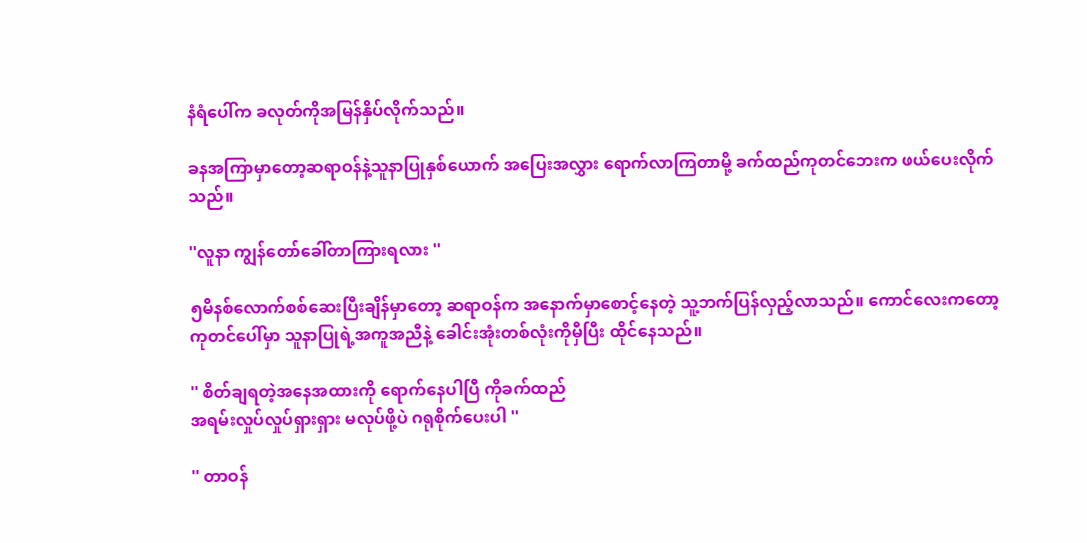နံရံပေါ်က ခလုတ်ကိုအမြန်နှိပ်လိုက်သည်။

ခနအကြာမှာတော့ဆရာဝန်နဲ့သူနာပြုနှစ်ယောက် အပြေးအလွှား ရောက်လာကြတာမို့ ခက်ထည်ကုတင်ဘေးက ဖယ်ပေးလိုက်သည်။

''လူနာ ကျွန်တော်ခေါ်တာကြားရလား ''

၅မိနစ်လောက်စစ်ဆေးပြီးချိန်မှာတော့ ဆရာဝန်က အနောက်မှာစောင့်နေတဲ့ သူ့ဘက်ပြန်လှည့်လာသည်။ ကောင်လေးကတော့ ကုတင်ပေါ်မှာ သူနာပြုရဲ့အကူအညီနဲ့ ခေါင်းအုံးတစ်လုံးကိုမှီပြီး ထိုင်နေသည်။

'' စိတ်ချရတဲ့အနေအထားကို ရောက်နေပါပြီ ကိုခက်ထည်
အရမ်းလှုပ်လှုပ်ရှားရှား မလုပ်ဖို့ပဲ ဂရုစိုက်ပေးပါ ''

'' တာဝန်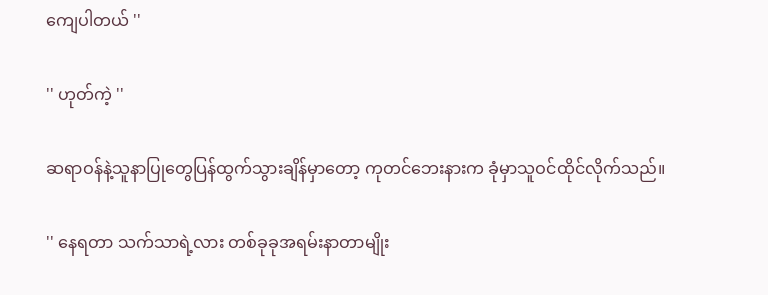ကျေပါတယ် ''

'' ဟုတ်ကဲ့ ''

ဆရာဝန်နဲ့သူနာပြုတွေပြန်ထွက်သွားချိန်မှာတော့ ကုတင်ဘေးနားက ခုံမှာသူဝင်ထိုင်လိုက်သည်။

'' နေရတာ သက်သာရဲ့လား တစ်ခုခုအရမ်းနာတာမျိုး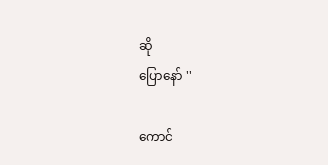ဆို
ပြောနော် ''

ကောင်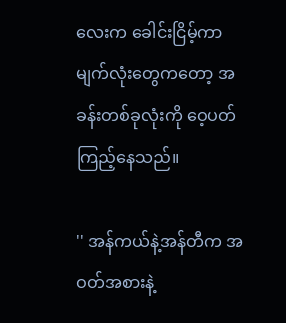လေးက ခေါင်းငြိမ့်ကာ မျက်လုံးတွေကတော့ အခန်းတစ်ခုလုံးကို ဝေ့ပတ်ကြည့်နေသည်။

'' အန်ကယ်နဲ့အန်တီက အဝတ်အစားနဲ့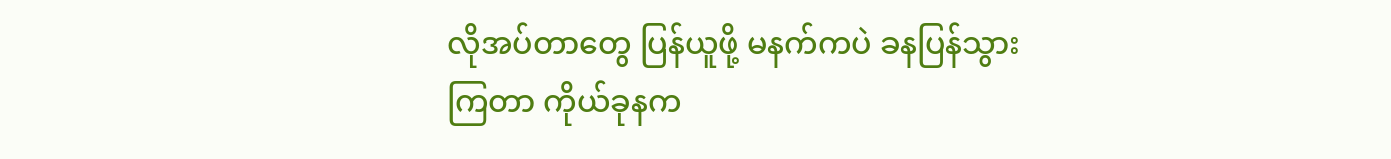လိုအပ်တာတွေ ပြန်ယူဖို့ မနက်ကပဲ ခနပြန်သွားကြတာ ကိုယ်ခုနက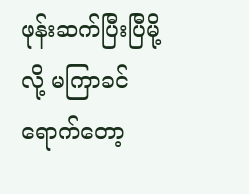ဖုန်းဆက်ပြီးပြီမို့လို့ မကြာခင်ရောက်တော့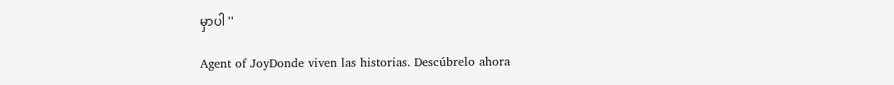မှာပါ ''

Agent of JoyDonde viven las historias. Descúbrelo ahora